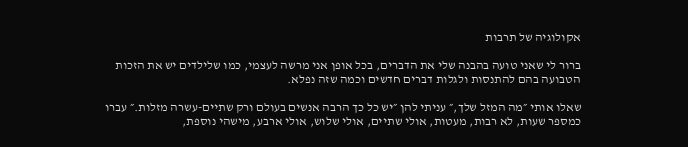אקולוגיה של תרבות

ברור לי שאני טועה בהבנה שלי את הדברים, בכל אופן אני מרשה לעצמי, כמו שלילדים יש את הזכות הטבועה בהם להתנסות ולגלות דברים חדשים וכמה שזה נפלא.

שאלו אותי ״מה המזל שלך,״ עניתי להן ״יש כל כך הרבה אנשים בעולם ורק שתיים-עשרה מזלות.״ עברו כמספר שעות, לא רבות, מעטות, אולי שתיים, אולי שלוש, אולי ארבע, מישהי נוספת,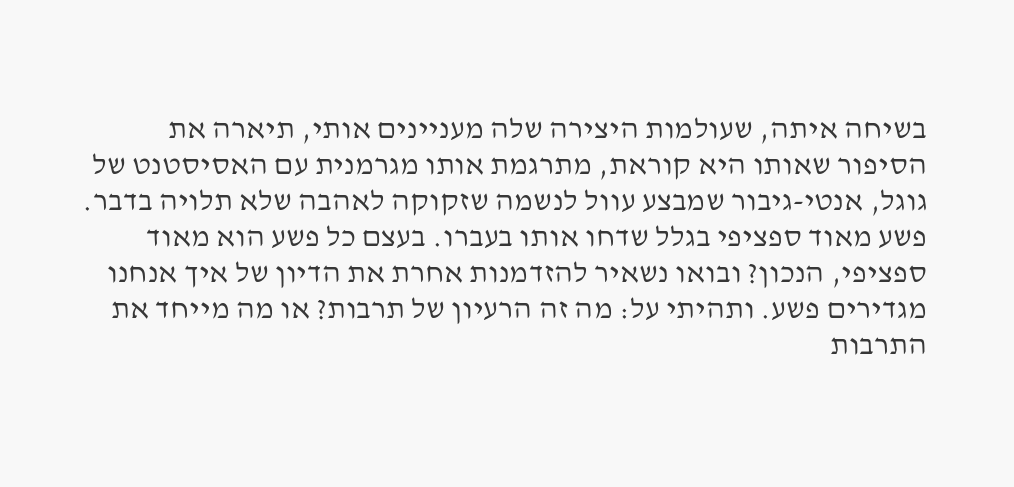בשיחה איתה, שעולמות היצירה שלה מעניינים אותי, תיארה את הסיפור שאותו היא קוראת, מתרגמת אותו מגרמנית עם האסיסטנט של גוגל, אנטי-גיבור שמבצע עוול לנשמה שזקוקה לאהבה שלא תלויה בדבר. פשע מאוד ספציפי בגלל שדחו אותו בעברו. בעצם כל פשע הוא מאוד ספציפי, הנכון? ובואו נשאיר להזדמנות אחרת את הדיון של איך אנחנו מגדירים פשע. ותהיתי על: מה זה הרעיון של תרבות? או מה מייחד את התרבות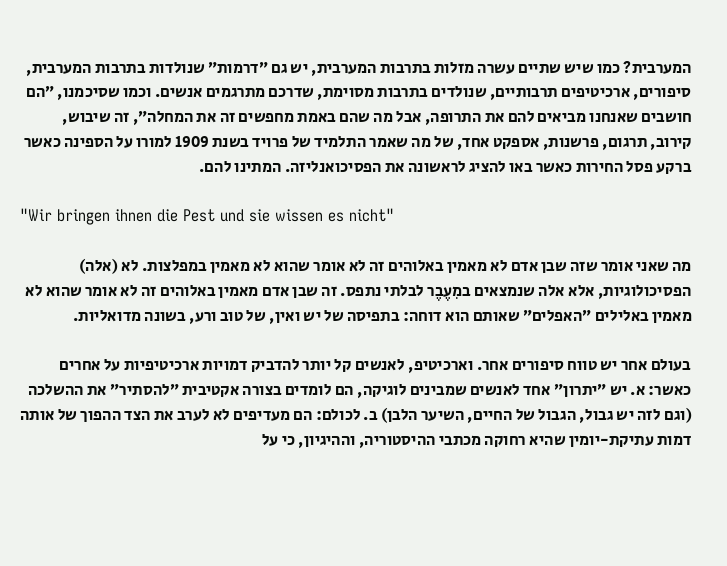המערבית? כמו שיש שתיים עשרה מזלות בתרבות המערבית, יש גם ״דרמות״ שנולדות בתרבות המערבית, סיפורים, ארכיטיפים תרבותיים, שנולדים בתרבות מסוימת, שדרכם מתרגמים אנשים. וכמו שסיכמנו, ״הם חושבים שאנחנו מביאים להם את התרופה, אבל מה שהם באמת מחפשים זה את המחלה״, זה שיבוש, קירוב, תרגום, פרשנות, אספקט אחד, של מה שאמר התלמיד של פרויד בשנת 1909 למורו על הספינה כאשר ברקע פסל החירות כאשר באו להציג לראשונה את הפסיכואנליזה. המתינו להם.

"Wir bringen ihnen die Pest und sie wissen es nicht"

מה שאני אומר שזה שבן אדם לא מאמין באלוהים זה לא אומר שהוא לא מאמין במפלצות. לא (אלה) הפסיכולוגיות, אלא אלה שנמצאים במִעֶבֶר לבלתי נתפס. זה שבן אדם מאמין באלוהים זה לא אומר שהוא לא מאמין באלילים ״האפלים״ שאותם הוא דוחה: בתפיסה של יש ואין, של טוב ורע, בשונה מדואליות.

בעולם אחר יש טווח סיפורים אחר. וארכיטיפ, לאנשים קל יותר להדביק דמויות ארכיטיפיות על אחרים כאשר: א. יש ״יתרון״ אחד לאנשים שמבינים לוגיקה, הם לומדים בצורה אקטיבית ״להסתיר״ את ההשלכה (וגם לזה יש גבול, הגבול של החיים, השיער הלבן) ב. לכולם: הם מעדיפים לא לערב את הצד ההפוך של אותה דמות עתיקת-יומין שהיא רחוקה מכתבי ההיסטוריה, וההיגיון, כי על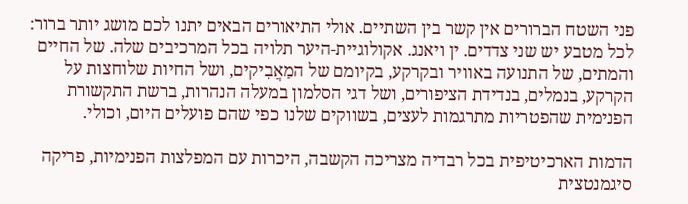פני השטח הברורים אין קשר בין השתיים. אולי התיאורים הבאים יתנו לכם מושג יותר ברור: לכל מטבע יש שני צדדים. ין ויאנג. אקולוגיית-היער תלויה בכל המרכיבים שלה. של החיים והמתים, של התנועה באוויר ובקרקע, בקיומם של המַאֲבִיקים, ושל החיות שלוחצות על הקרקע, בנמלים, בנדידת הציפורים, ושל דגי הסלמון במעלה הנהרות, ברשת התקשורת הפנימית שהפטריות מתרגמות לעצים, בשווקים שלנו כפי שהם פועלים היום, וכולי.

הדמות הארכיטיפית בכל רבדיה מצריכה הקשבה, היכרות עם המפלצות הפנימיות, פריקה סיגמנטצית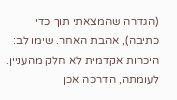(הגדרה שהמצאתי תוך כדי כתיבה), אהבת האחר. שימו לב: היכרות אקדמית לא חלק מהעניין. לעומתה, הדרכה אכן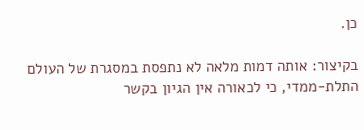כן.

בקיצור: אותה דמות מלאה לא נתפסת במסגרת של העולם התלת-ממדי, כי לכאורה אין הגיון בקשר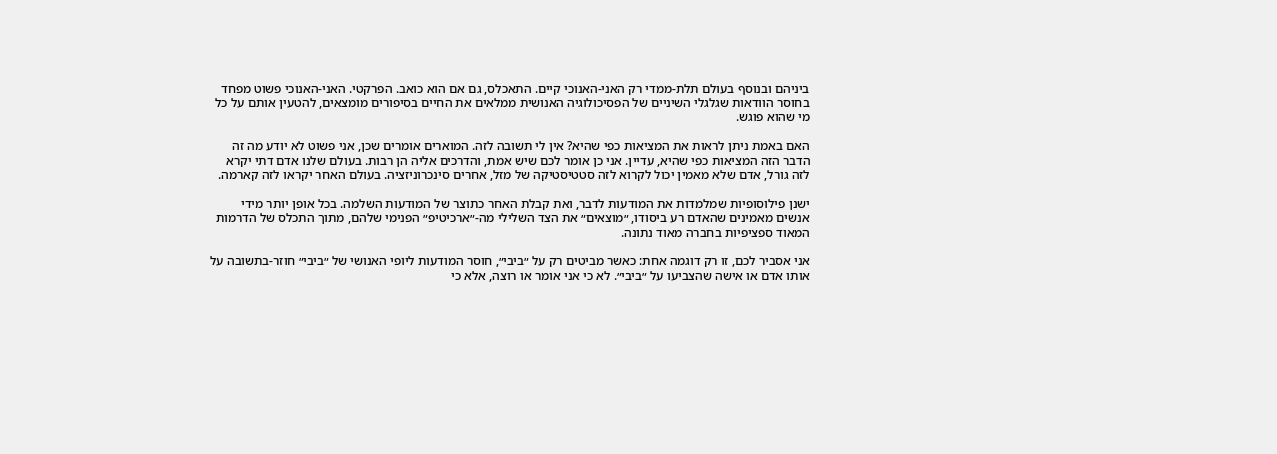ביניהם ובנוסף בעולם תלת-ממדי רק האני-האנוכי קיים. התאכלס, גם אם הוא כואב. הפרקטי. האני-האנוכי פשוט מפחד בחוסר הוודאות שגלגלי השיניים של הפסיכולוגיה האנושית ממלאים את החיים בסיפורים מומצאים, להטעין אותם על כל מי שהוא פוגש.

האם באמת ניתן לראות את המציאות כפי שהיא? אין לי תשובה לזה. המוארים אומרים שכן, אני פשוט לא יודע מה זה הדבר הזה המציאות כפי שהיא, עדיין. אני כן אומר לכם שיש אמת, והדרכים אליה הן רבות. בעולם שלנו אדם דתי יקרא לזה גורל, אדם שלא מאמין יכול לקרוא לזה סטטיסטיקה של מזל, אחרים סינכרוניזציה. בעולם האחר יקראו לזה קארמה.

ישנן פילוסופיות שמלמדות את המודעות לדבר, ואת קבלת האחר כתוצר של המודעות השלמה. בכל אופן יותר מידי אנשים מאמינים שהאדם רע ביסודו, ״מוצאים״ את הצד השלילי מה-״ארכיטיפ״ הפנימי שלהם, מתוך התכלס של הדרמות המאוד ספציפיות בחברה מאוד נתונה.

אני אסביר לכם, זו רק דוגמה אחת: כאשר מביטים רק על ״ביבי״, חוסר המודעות ליופי האנושי של ״ביבי״ חוזר-בתשובה על אותו אדם או אישה שהצביעו על ״ביבי״. לא כי אני אומר או רוצה, אלא כי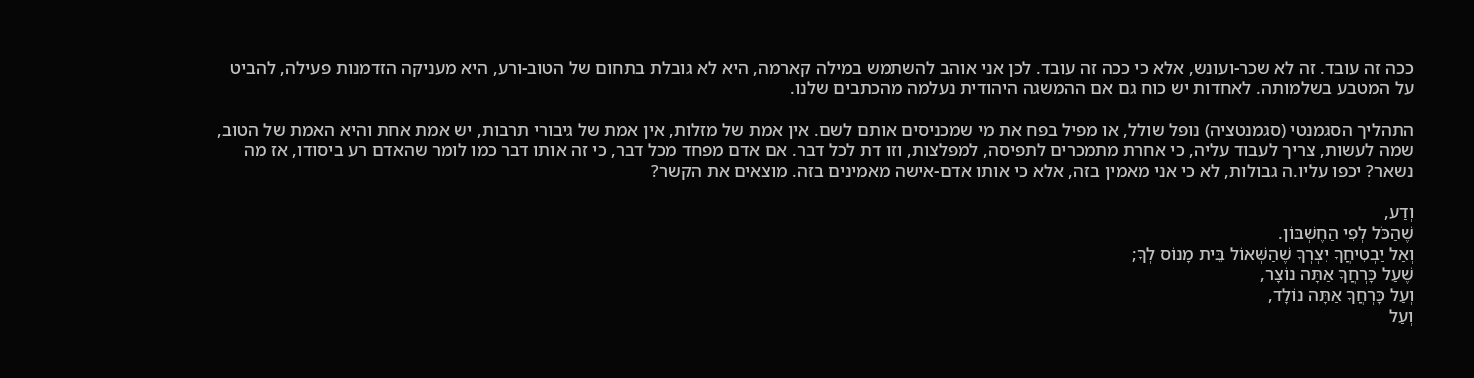ככה זה עובד. זה לא שכר-ועונש, אלא כי ככה זה עובד. לכן אני אוהב להשתמש במילה קארמה, היא לא גובלת בתחום של הטוב-ורע, היא מעניקה הזדמנות פעילה, להביט על המטבע בשלמותה. לאחדות יש כוח גם אם ההמשגה היהודית נעלמה מהכתבים שלנו.

התהליך הסגמנטי (סגמנטציה) נופל שולל, או מפיל בפח את מי שמכניסים אותם לשם. אין אמת של מזלות, אין אמת של גיבורי תרבות, יש אמת אחת והיא האמת של הטוב, שמה לעשות, צריך לעבוד עליה, כי אחרת מתמכרים לתפיסה, למפלצות, וזו דת לכל דבר. אם אדם מפחד מכל דבר, כי זה אותו דבר כמו לומר שהאדם רע ביסודו, אז מה נשאר? יכפו עליו.ה גבולות, לא כי אני מאמין בזה, אלא כי אותו אדם-אישה מאמינים בזה. מוצאים את הקשר?

וְדַע,
שֶׁהַכֹּל לְפִי הַחֶשְׁבּוֹן.
וְאַל יַבְטִיחֲךָ יִצְרְךָ שֶׁהַשְּׁאוֹל בֵּית מָנוֹס לְךָ;
שֶׁעַל כָּרְחֲךָ אַתָּה נוֹצָר,
וְעַל כָּרְחֲךָ אַתָּה נוֹלָד,
וְעַל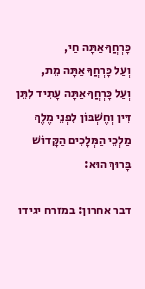כָּרְחֲךָ אַתָּה חַי,
וְעַל כָּרְחֲךָ אַתָּה מֵת,
וְעַל כָּרְחֲךָ אַתָּה עָתִיד לִתֵּן דִּין וְחֶשְׁבּוֹן לִפְנֵי מֶלֶךְ מַלְכֵי הַמְּלָכִים הַקָּדוֹשׁ בָּרוּךְ הוּא:

דבר אחרון: במזרח יגידו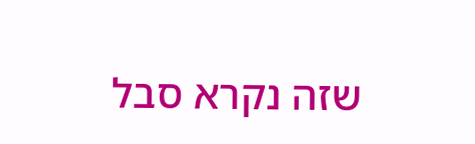שזה נקרא סבל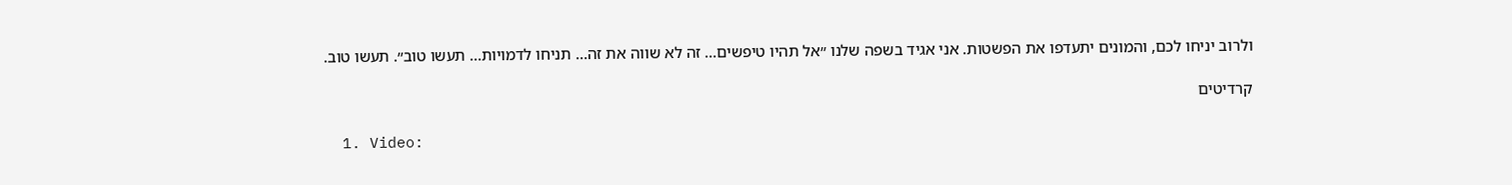ולרוב יניחו לכם, והמונים יתעדפו את הפשטות. אני אגיד בשפה שלנו ״אל תהיו טיפשים… זה לא שווה את זה… תניחו לדמויות… תעשו טוב״. תעשו טוב.

קרדיטים

  1. Video: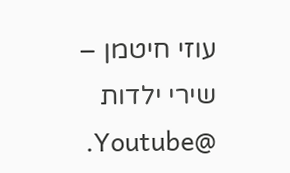עוזי חיטמן – שירי ילדות @Youtube.